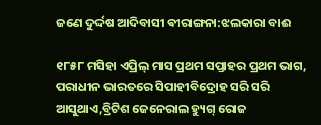ଜଣେ ଦୁର୍ଦ୍ଦଷ ଆଦିବାସୀ ଵୀରାଙ୍ଗନା:ଝଲକାରା ବାଈ

୧୮୫୮ ମସିହା ଏପ୍ରିଲ୍ ମାସ ପ୍ରଥମ ସପ୍ତାହର ପ୍ରଥମ ଭାଗ, ପରାଧୀନ ଭାରତରେ ସିପାହୀବିଦ୍ରୋହ ସରି ସରି ଆସୁଥାଏ,ବ୍ରିଟିଶ ଜେନେରାଲ ହ୍ୟୁଗ୍ ରୋଜ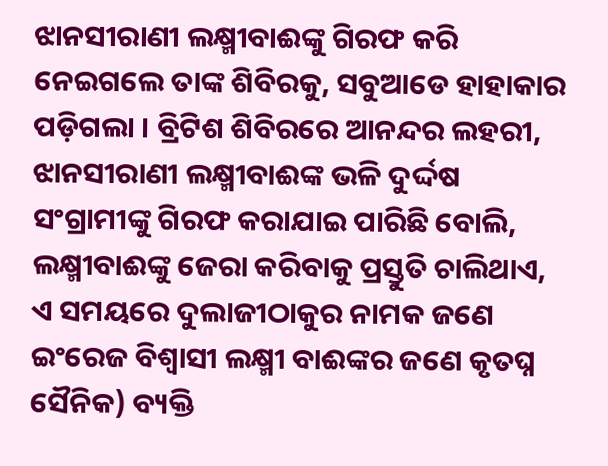ଝାନସୀରାଣୀ ଲକ୍ଷ୍ମୀବାଈଙ୍କୁ ଗିରଫ କରି ନେଇଗଲେ ତାଙ୍କ ଶିବିରକୁ, ସବୁଆଡେ ହାହାକାର ପଡ଼ିଗଲା । ବ୍ରିଟିଶ ଶିବିରରେ ଆନନ୍ଦର ଲହରୀ, ଝାନସୀରାଣୀ ଲକ୍ଷ୍ମୀବାଈଙ୍କ ଭଳି ଦୁର୍ଦ୍ଦଷ ସଂଗ୍ରାମୀଙ୍କୁ ଗିରଫ କରାଯାଇ ପାରିଛି ବୋଲି, ଲକ୍ଷ୍ମୀବାଈଙ୍କୁ ଜେରା କରିବାକୁ ପ୍ରସ୍ତୁତି ଚାଲିଥାଏ, ଏ ସମୟରେ ଦୁଲାଜୀଠାକୁର ନାମକ ଜଣେ ଇଂରେଜ ବିଶ୍ବାସୀ ଲକ୍ଷ୍ମୀ ବାଈଙ୍କର ଜଣେ କୃତଘ୍ନ ସୈନିକ) ବ୍ୟକ୍ତି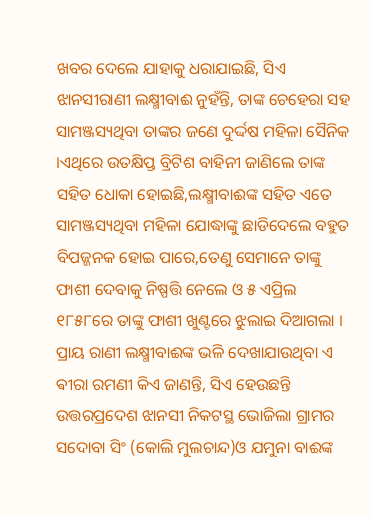ଖବର ଦେଲେ ଯାହାକୁ ଧରାଯାଇଛି, ସିଏ ଝାନସୀରାଣୀ ଲକ୍ଷ୍ମୀବାଈ ନୁହଁନ୍ତି, ତାଙ୍କ ଚେହେରା ସହ ସାମଞ୍ଜସ୍ୟଥିବା ତାଙ୍କର ଜଣେ ଦୁର୍ଦ୍ଦଷ ମହିଳା ସୈନିକ ।ଏଥିରେ ଉତକ୍ଷିପ୍ତ ବ୍ରିଟିଶ ବାହିନୀ ଜାଣିଲେ ତାଙ୍କ ସହିତ ଧୋକା ହୋଇଛି,ଲକ୍ଷ୍ମୀବାଈଙ୍କ ସହିତ ଏତେ ସାମଞ୍ଜସ୍ୟଥିବା ମହିଳା ଯୋଦ୍ଧାଙ୍କୁ ଛାଡିଦେଲେ ବହୁତ ବିପଜ୍ଜନକ ହୋଇ ପାରେ,ତେଣୁ ସେମାନେ ତାଙ୍କୁ ଫାଶୀ ଦେବାକୁ ନିଷ୍ପତ୍ତି ନେଲେ ଓ ୫ ଏପ୍ରିଲ ୧୮୫୮ରେ ତାଙ୍କୁ ଫାଶୀ ଖୁଣ୍ଟରେ ଝୁଲାଇ ଦିଆଗଲା । ପ୍ରାୟ ରାଣୀ ଲକ୍ଷ୍ମୀବାଈଙ୍କ ଭଳି ଦେଖାଯାଉଥିବା ଏ ଵୀରା ରମଣୀ କିଏ ଜାଣନ୍ତି, ସିଏ ହେଉଛନ୍ତି ଉତ୍ତରପ୍ରଦେଶ ଝାନସୀ ନିକଟସ୍ଥ ଭୋଜିଲା ଗ୍ରାମର ସଦୋବା ସିଂ (କୋଲି ମୁଲଚାନ୍ଦ)ଓ ଯମୁନା ବାଈଙ୍କ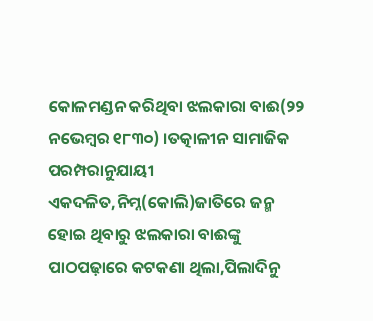କୋଳମଣ୍ଡନ କରିଥିବା ଝଲକାରା ବାଈ(୨୨ ନଭେମ୍ବର ୧୮୩୦) ।ତତ୍କାଳୀନ ସାମାଜିକ ପରମ୍ପରାନୁଯାୟୀ ଏକଦଳିତ,ନିମ୍ନ(କୋଲି)ଜାତିରେ ଜନ୍ମ ହୋଇ ଥିବାରୁ ଝଲକାରା ବାଈଙ୍କୁ ପାଠପଢ଼ାରେ କଟକଣା ଥିଲା,ପିଲାଦିନୁ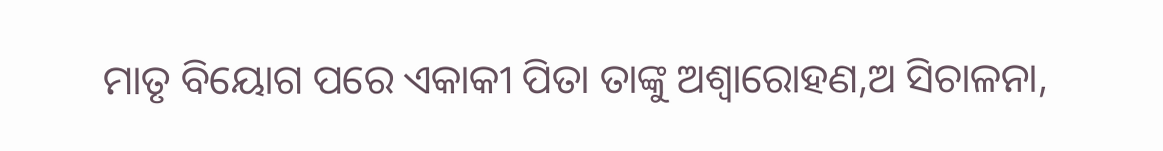ମାତୃ ବିୟୋଗ ପରେ ଏକାକୀ ପିତା ତାଙ୍କୁ ଅଶ୍ଵାରୋହଣ,ଅ ସିଚାଳନା,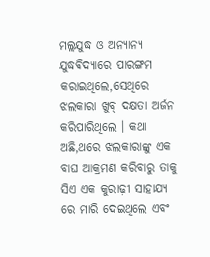ମଲ୍ଲଯୁଦ୍ଧ ଓ ଅନ୍ୟାନ୍ୟ ଯୁଦ୍ଧଵିଦ୍ୟାରେ ପାରଙ୍ଗମ କରାଇଥିଲେ,ସେଥିରେ ଝଲକାରା ଖୁବ୍ ଦକ୍ଷତା ଅର୍ଜନ କରିପାରିଥିଲେ । କଥା ଅଛି,ଥରେ ଝଲକାରାଙ୍କୁ ଏକ ବାଘ ଆକ୍ରମଣ କରିବାରୁ ତାକୁ ସିଏ ଏକ କୁରାଢ଼ୀ ସାହାଯ୍ୟ ରେ ମାରି ଦେଇଥିଲେ ଏବଂ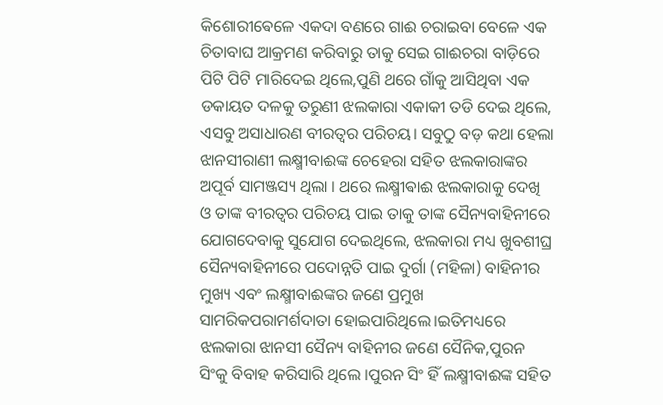କିଶୋରୀଵେଳେ ଏକଦା ବଣରେ ଗାଈ ଚରାଇବା ବେଳେ ଏକ ଚିତାବାଘ ଆକ୍ରମଣ କରିବାରୁ ତାକୁ ସେଇ ଗାଈଚରା ବାଡ଼ିରେ ପିଟି ପିଟି ମାରିଦେଇ ଥିଲେ,ପୁଣି ଥରେ ଗାଁକୁ ଆସିଥିବା ଏକ ଡକାୟତ ଦଳକୁ ତରୁଣୀ ଝଲକାରା ଏକାକୀ ତଡି ଦେଇ ଥିଲେ, ଏସବୁ ଅସାଧାରଣ ବୀରତ୍ୱର ପରିଚୟ। ସବୁଠୁ ବଡ଼ କଥା ହେଲା ଝାନସୀରାଣୀ ଲକ୍ଷ୍ମୀବାଈଙ୍କ ଚେହେରା ସହିତ ଝଲକାରାଙ୍କର ଅପୂର୍ବ ସାମଞ୍ଜସ୍ୟ ଥିଲା । ଥରେ ଲକ୍ଷ୍ମୀଵାଈ ଝଲକାରାକୁ ଦେଖି ଓ ତାଙ୍କ ବୀରତ୍ୱର ପରିଚୟ ପାଇ ତାକୁ ତାଙ୍କ ସୈନ୍ୟବାହିନୀରେ ଯୋଗଦେବାକୁ ସୁଯୋଗ ଦେଇଥିଲେ, ଝଲକାରା ମଧ୍ୟ ଖୁବଶୀଘ୍ର ସୈନ୍ୟବାହିନୀରେ ପଦୋନ୍ନତି ପାଇ ଦୁର୍ଗା (ମହିଳା) ବାହିନୀର ମୁଖ୍ୟ ଏବଂ ଲକ୍ଷ୍ମୀବାଈଙ୍କର ଜଣେ ପ୍ରମୁଖ ସାମରିକପରାମର୍ଶଦାତା ହୋଇପାରିଥିଲେ।ଇତିମଧ୍ୟରେ ଝଲକାରା ଝାନସୀ ସୈନ୍ୟ ବାହିନୀର ଜଣେ ସୈନିକ,ପୁରନ ସିଂକୁ ବିବାହ କରିସାରି ଥିଲେ ।ପୁରନ ସିଂ ହିଁ ଲକ୍ଷ୍ମୀବାଈଙ୍କ ସହିତ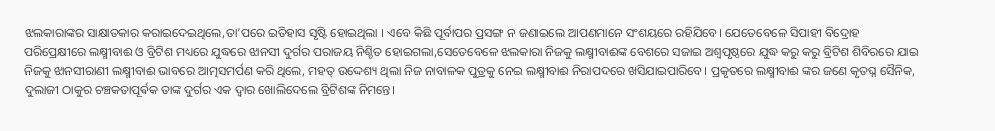ଝଲକାରାଙ୍କର ସାକ୍ଷାତକାର କରାଇଦେଇଥିଲେ,ତା’ପରେ ଇତିହାସ ସୃଷ୍ଟି ହୋଇଥିଲା । ଏବେ କିଛି ପୂର୍ବାପର ପ୍ରସଙ୍ଗ ନ ଜଣାଇଲେ ଆପଣମାନେ ସଂଶୟରେ ରହିଯିବେ। ଯେତେବେଳେ ସିପାହୀ ବିଦ୍ରୋହ ପରିପ୍ରେକ୍ଷୀରେ ଲକ୍ଷ୍ମୀବାଈ ଓ ବ୍ରିଟିଶ ମଧ୍ୟରେ ଯୁଦ୍ଧରେ ଝାନସୀ ଦୁର୍ଗର ପରାଜୟ ନିଶ୍ଚିତ ହୋଇଗଲା,ସେତେବେଳେ ଝଲକାରା ନିଜକୁ ଲକ୍ଷ୍ମୀବାଈଙ୍କ ବେଶରେ ସଜାଇ ଅଶ୍ଵପୃଷ୍ଠରେ ଯୁଦ୍ଧ କରୁ କରୁ ବ୍ରିଟିଶ ଶିବିରରେ ଯାଇ ନିଜକୁ ଝାନସୀରାଣୀ ଲକ୍ଷ୍ମୀବାଈ ଭାବରେ ଆତ୍ମସମର୍ପଣ କରି ଥିଲେ, ମହତ୍ ଉଦ୍ଦେଶ୍ୟ ଥିଲା ନିଜ ନାବାଳକ ପୁତ୍ରକୁ ନେଇ ଲକ୍ଷ୍ମୀବାଈ ନିରାପଦରେ ଖସିଯାଇପାରିବେ। ପ୍ରକୃତରେ ଲକ୍ଷ୍ମୀବାଈ ଙ୍କର ଜଣେ କୃତଘ୍ନ ସୈନିକ, ଦୁଲାଜୀ ଠାକୁର ଚଞ୍ଚକତାପୂର୍ଵକ ତାଙ୍କ ଦୁର୍ଗର ଏକ ଦ୍ଵାର ଖୋଲିଦେଲେ ବ୍ରିଟିଶଙ୍କ ନିମନ୍ତେ।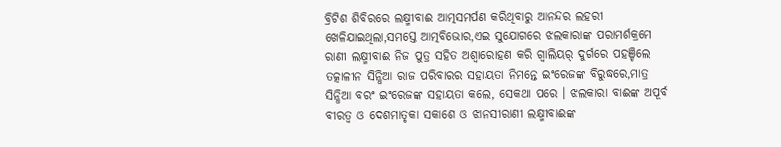ବ୍ରିଟିଶ ଶିବିରରେ ଲକ୍ଷ୍ମୀବାଈ ଆତ୍ମସମର୍ପଣ କରିଥିବାରୁ ଆନନ୍ଦର ଲହରୀ ଖେଳିଯାଇଥିଲା,ସମସ୍ତେ ଆତ୍ମବିଭୋର,ଏଇ ସୁଯୋଗରେ ଝଲକାରାଙ୍କ ପରାମର୍ଶକ୍ରମେ ରାଣୀ ଲକ୍ଷ୍ମୀବାଈ ନିଜ ପୁତ୍ର ସହିତ ଅଶ୍ଵାରୋହଣ କରି ଗ୍ୱାଲିୟର୍ ଦୁର୍ଗରେ ପହଞ୍ଚିଲେ ତତ୍କାଳୀନ ସିନ୍ଧିଆ ରାଜ ପରିବାରର ସହାୟତା ନିମନ୍ତେ ଇଂରେଜଙ୍କ ବିରୁଦ୍ଧରେ,ମାତ୍ର ସିନ୍ଧିଆ ବରଂ ଇଂରେଜଙ୍କ ସହାୟତା କଲେ, ସେକଥା ପରେ । ଝଲକାରା ବାଈଙ୍କ ଅପୂର୍ବ ବୀରତ୍ୱ ଓ ଦେଶମାତୃକା ସକାଶେ ଓ ଝାନସୀରାଣୀ ଲକ୍ଷ୍ମୀବାଈଙ୍କ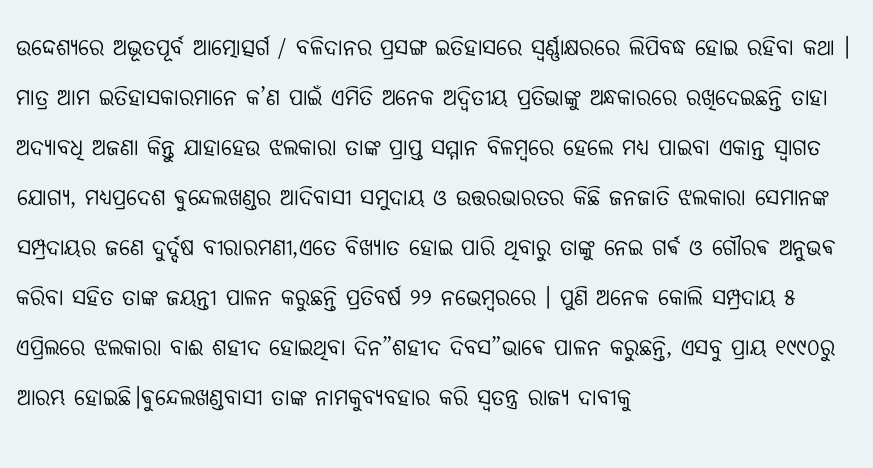ଉଦ୍ଦେଶ୍ୟରେ ଅଭୂତପୂର୍ବ ଆତ୍ମୋତ୍ସର୍ଗ / ବଳିଦାନର ପ୍ରସଙ୍ଗ ଇତିହାସରେ ସ୍ବର୍ଣ୍ଣାକ୍ଷରରେ ଲିପିବଦ୍ଧ ହୋଇ ରହିବା କଥା । ମାତ୍ର ଆମ ଇତିହାସକାରମାନେ କ’ଣ ପାଇଁ ଏମିତି ଅନେକ ଅଦ୍ୱିତୀୟ ପ୍ରତିଭାଙ୍କୁ ଅନ୍ଧକାରରେ ରଖିଦେଇଛନ୍ତି ତାହା ଅଦ୍ୟାବଧି ଅଜଣା କିନ୍ତୁ ଯାହାହେଉ ଝଲକାରା ତାଙ୍କ ପ୍ରାପ୍ତ ସମ୍ମାନ ବିଳମ୍ବରେ ହେଲେ ମଧ୍ୟ ପାଇବା ଏକାନ୍ତ ସ୍ବାଗତ ଯୋଗ୍ୟ, ମଧ୍ୟପ୍ରଦେଶ ଵୁନ୍ଦେଲଖଣ୍ଡର ଆଦିବାସୀ ସମୁଦାୟ ଓ ଉତ୍ତରଭାରତର କିଛି ଜନଜାତି ଝଲକାରା ସେମାନଙ୍କ ସମ୍ପ୍ରଦାୟର ଜଣେ ଦୁର୍ଦ୍ଦଷ ବୀରାରମଣୀ,ଏତେ ବିଖ୍ୟାତ ହୋଇ ପାରି ଥିବାରୁ ତାଙ୍କୁ ନେଇ ଗର୍ଵ ଓ ଗୌରଵ ଅନୁଭଵ କରିବା ସହିତ ତାଙ୍କ ଜୟନ୍ତୀ ପାଳନ କରୁଛନ୍ତି ପ୍ରତିବର୍ଷ ୨୨ ନଭେମ୍ବରରେ । ପୁଣି ଅନେକ କୋଲି ସମ୍ପ୍ରଦାୟ ୫ ଏପ୍ରିଲରେ ଝଲକାରା ବାଈ ଶହୀଦ ହୋଇଥିବା ଦିନ”ଶହୀଦ ଦିବସ”ଭାଵେ ପାଳନ କରୁଛନ୍ତି, ଏସବୁ ପ୍ରାୟ ୧୯୯୦ରୁ ଆରମ୍ଭ ହୋଇଛି।ଵୁନ୍ଦେଲଖଣ୍ଡବାସୀ ତାଙ୍କ ନାମକୁବ୍ୟବହାର କରି ସ୍ଵତନ୍ତ୍ର ରାଜ୍ୟ ଦାବୀକୁ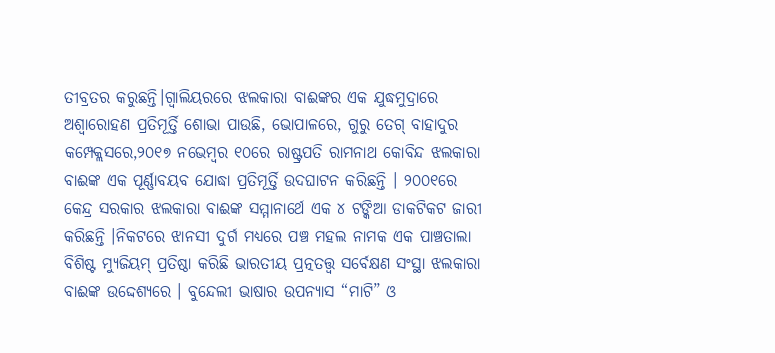ତୀବ୍ରତର କରୁଛନ୍ତି।ଗ୍ୱାଲିୟରରେ ଝଲକାରା ବାଈଙ୍କର ଏକ ଯୁଦ୍ଧମୁଦ୍ରାରେ ଅଶ୍ଵାରୋହଣ ପ୍ରତିମୂର୍ତ୍ତି ଶୋଭା ପାଉଛି, ଭୋପାଳରେ, ଗୁରୁ ତେଗ୍ ବାହାଦୁର କମ୍ପେକ୍ଲସରେ,୨୦୧୭ ନଭେମ୍ବର ୧୦ରେ ରାଷ୍ଟ୍ରପତି ରାମନାଥ କୋବିନ୍ଦ ଝଲକାରା ବାଈଙ୍କ ଏକ ପୂର୍ଣ୍ଣାବୟବ ଯୋଦ୍ଧା ପ୍ରତିମୂର୍ତ୍ତି ଉଦଘାଟନ କରିଛନ୍ତି । ୨୦୦୧ରେ କେନ୍ଦ୍ର ସରକାର ଝଲକାରା ବାଈଙ୍କ ସମ୍ମାନାର୍ଥେ ଏକ ୪ ଟଙ୍କିଆ ଡାକଟିକଟ ଜାରୀ କରିଛନ୍ତି ।ନିକଟରେ ଝାନସୀ ଦୁର୍ଗ ମଧ୍ୟରେ ପଞ୍ଚ ମହଲ ନାମକ ଏକ ପାଞ୍ଚତାଲା ବିଶିଷ୍ଟ ମ୍ୟୁଜିୟମ୍ ପ୍ରତିଷ୍ଠା କରିଛି ଭାରତୀୟ ପ୍ରତ୍ନତତ୍ତ୍ଵ ସର୍ବେକ୍ଷଣ ସଂସ୍ଥା ଝଲକାରା ବାଈଙ୍କ ଉଦ୍ଦେଶ୍ୟରେ । ବୁନ୍ଦେଲୀ ଭାଷାର ଉପନ୍ୟାସ “ମାଟି” ଓ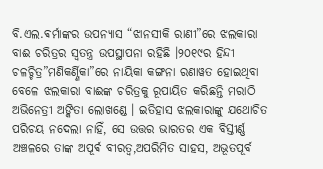ବି.ଏଲ.ଵର୍ମାଙ୍କର ଉପନ୍ୟାସ “ଝାନସୀକି ରାଣୀ”ରେ ଝଲକାରା ବାଈ ଚରିତ୍ରର ସ୍ବତନ୍ତ୍ର ଉପସ୍ଥାପନା ରହିଛି ।୨୦୧୯ର ହିନ୍ଦୀ ଚଳଚ୍ଚିତ୍ର”ମଣିକର୍ଣ୍ଣିକା”ରେ ନାୟିକା କଙ୍ଗନା ରଣାୱତ ହୋଇଥିବା ବେଳେ ଝଲକାରା ବାଈଙ୍କ ଚରିତ୍ରକୁ ରୂପାୟିତ କରିଛନ୍ତି ମରାଠି ଅଭିନେତ୍ରୀ ଅଙ୍କିତା ଲୋଖଣ୍ଡେ । ଇତିହାସ ଝଲକାରାଙ୍କୁ ଯଥୋଚିତ ପରିଚୟ ନଦେଲା ନାହିଁ, ସେ ଉତ୍ତର ଭାରତର ଏକ ବିସ୍ତୀର୍ଣ୍ଣ ଅଞ୍ଚଳରେ ତାଙ୍କ ଅପୂର୍ଵ ବୀରତ୍ୱ,ଅପରିମିତ ସାହସ, ଅଭୂତପୂର୍ବ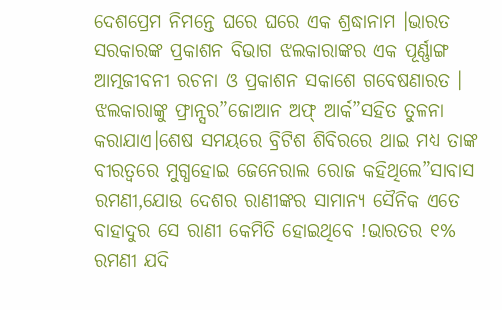ଦେଶପ୍ରେମ ନିମନ୍ତେ ଘରେ ଘରେ ଏକ ଶ୍ରଦ୍ଧାନାମ ।ଭାରତ ସରକାରଙ୍କ ପ୍ରକାଶନ ବିଭାଗ ଝଲକାରାଙ୍କର ଏକ ପୂର୍ଣ୍ଣାଙ୍ଗ ଆତ୍ମଜୀବନୀ ରଚନା ଓ ପ୍ରକାଶନ ସକାଶେ ଗବେଷଣାରତ । ଝଲକାରାଙ୍କୁ ଫ୍ରାନ୍ସର”ଜୋଆନ ଅଫ୍ ଆର୍କ”ସହିତ ତୁଳନା କରାଯାଏ।ଶେଷ ସମୟରେ ବ୍ରିଟିଶ ଶିବିରରେ ଥାଇ ମଧ୍ୟ ତାଙ୍କ ବୀରତ୍ୱରେ ମୁଗ୍ଧହୋଇ ଜେନେରାଲ ରୋଜ କହିଥିଲେ”ସାବାସ ରମଣୀ,ଯୋଉ ଦେଶର ରାଣୀଙ୍କର ସାମାନ୍ୟ ସୈନିକ ଏତେ ବାହାଦୁର ସେ ରାଣୀ କେମିତି ହୋଇଥିବେ !ଭାରତର ୧% ରମଣୀ ଯଦି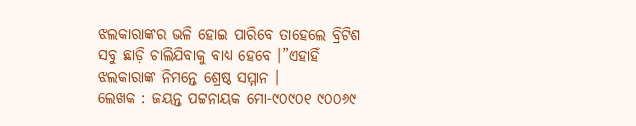ଝଲକାରାଙ୍କର ଭଳି ହୋଇ ପାରିବେ ତାହେଲେ ବ୍ରିଟିଶ ସବୁ ଛାଡ଼ି ଚାଲିଯିବାକୁ ବାଧ୍ୟ ହେବେ ।”ଏହାହିଁ ଝଲକାରାଙ୍କ ନିମନ୍ତେ ଶ୍ରେଷ୍ଠ ସମ୍ମାନ ।
ଲେଖକ : ଜୟନ୍ତ ପଟ୍ଟନାୟକ ମୋ-୯୦୯୦୧ ୯୦୦୬୯